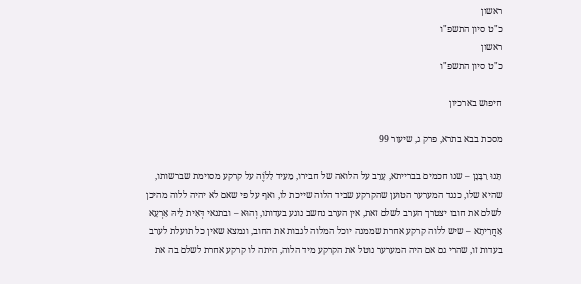ראשון
כ"ט סיון התשפ"ו
ראשון
כ"ט סיון התשפ"ו

חיפוש בארכיון

מסכת בבא בתרא, פרק ג, שיעור 99

תָּנוּ רַבָּנָן – שנו חכמים בברייתא, עָרֵב על הלואה של חבירו, מֵעִיד לַלֹוֶה על קרקע מסוימת שברשותו, שהיא שלו, כנגד המערער הטוען שהקרקע שביד הלוה שייכת לו, ואף על פי שאם לא יהיה ללוה מהיכן לשלם את חובו יצטרך הערב לשלם זאת, אין הערב נחשב נוגע בעדותו, וְהוּא – ובתנאי דְּאִית לֵיהּ אַרְעָא אַחֲרִיתָא – שיש ללוה קרקע אחרת שממנה יוכל המלוה לגבות את החוב, ונמצא שאין כל תועלת לערב בעדות זו, שהרי גם אם היה המערער נוטל את הקרקע מיד הלוה, היתה לו קרקע אחרת לשלם בה את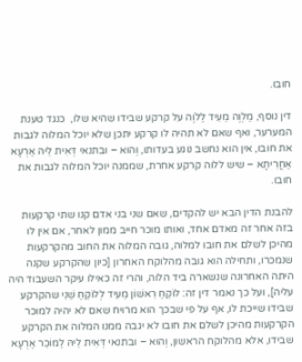חובו.

דין נוסף, מַלְוֶה מֵעִיד לַלֹוֶה על קרקע שבידו שהיא שלו,  כנגד טענת המערער, ואף שאם לא תהיה לו קרקע יתכן שלא יוכל המלוה לגבות את חובו, אין הוא נחשב נוגע בעדותו, וְהוּא – ובתנאי דְּאִית לֵיהּ אַרְעָא אַחֲרִיתָא – שיש ללוה קרקע אחרת, שממנה יוכל המלוה לגבות את חובו.

להבנת הדין הבא יש להקדים, שאם שני בני אדם קנו שתי קרקעות בזה אחר זה מאדם אחד, ואותו מוכר חייב ממון לאחר, אם אין לו מהיכן לשלם את חובו למלוה, גובה המלוה את החוב מהקרקעות שנמכרו, ותחילה הוא גובה מהלוקח האחרון [כיון שהקרקע שקנה היתה האחרונה שנשארה ביד הלוה, והרי זה כאילו עיקר השעבוד היה עליה], ועל כך נאמר דין זה: לוֹקֵחַ רִאשׁוֹן מֵעִיד לְלוֹקֵחַ שֵׁנִי שהקרקע שבידו שייכת לו, אף על פי שבכך הוא מרויח שאם לא יהיה למוכר הקרקעות מהיכן לשלם את חובו לא יגבה ממנו המלוה את הקרקע שבידו, אלא מהלוקח הראשון, וְהוּא – ובתנאי דְּאִית לֵיהּ לַמּוֹכֵר אַרְעָא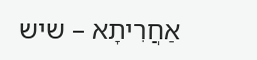אַחֲרִיתָא – שיש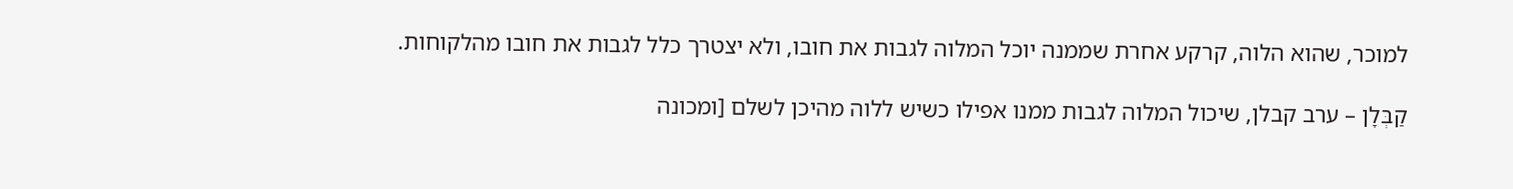למוכר, שהוא הלוה, קרקע אחרת שממנה יוכל המלוה לגבות את חובו, ולא יצטרך כלל לגבות את חובו מהלקוחות.

קַבְּלָן – ערב קבלן, שיכול המלוה לגבות ממנו אפילו כשיש ללוה מהיכן לשלם [ומכונה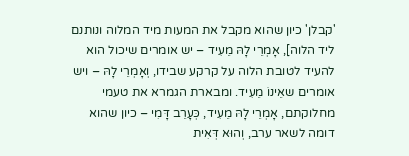'קבלן' כיון שהוא מקבל את המעות מיד המלוה ונותנם ליד הלוה], אָמְרֵי לָהּ מֵעִיד – יש אומרים שיכול הוא להעיד לטובת הלוה על קרקע שבידו, וְאָמְרֵי לָהּ – ויש אומרים שאֵינוֹ מֵעִיד. ומבארת הגמרא את טעמי מחלוקתם, אָמְרֵי לָהּ מֵעִיד, כְּעָרֵב דָּמִי – כיון שהוא דומה לשאר ערב, וְהוּא דְּאִית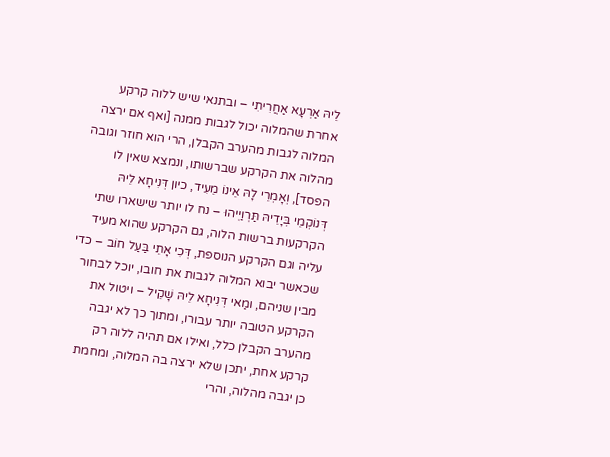לֵיהּ אַרְעָא אַחֲרִיתִי – ובתנאי שיש ללוה קרקע אחרת שהמלוה יכול לגבות ממנה [ואף אם ירצה המלוה לגבות מהערב הקבלן, הרי הוא חוזר וגובה מהלוה את הקרקע שברשותו, ונמצא שאין לו הפסד], וְאָמְרֵי לָהּ אֵינוֹ מֵעִיד, כיון דְּנִיחָא לֵיהּ דְּנוֹקְמֵי בְּיָדֵיהּ תַּרְוַיְיהוּ – נח לו יותר שישארו שתי הקרקעות ברשות הלוה, גם הקרקע שהוא מעיד עליה וגם הקרקע הנוספת, דְּכִי אָתֵי בַּעַל חוֹב – כדי שכאשר יבוא המלוה לגבות את חובו, יוכל לבחור מבין שניהם, ומַאי דְּנִיחָא לֵיהּ שָׁקֵיל – ויטול את הקרקע הטובה יותר עבורו, ומתוך כך לא יגבה מהערב הקבלן כלל, ואילו אם תהיה ללוה רק קרקע אחת, יתכן שלא ירצה בה המלוה, ומחמת כן יגבה מהלוה, והרי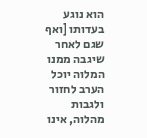הוא נוגע בעדותו [ואף שגם לאחר שיגבה ממנו המלוה יוכל הערב לחזור ולגבות מהלוה, אינו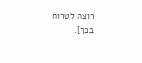רוצה לטרוח בכך].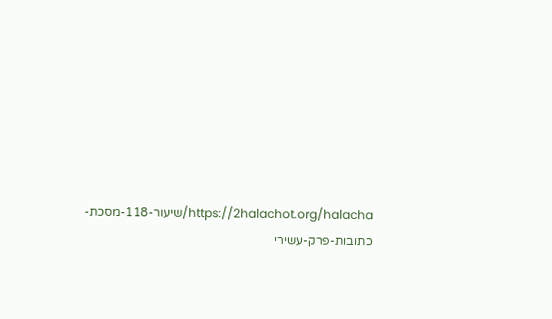https://2halachot.org/halacha/שיעור-118-מסכת-כתובות-פרק-עשירי